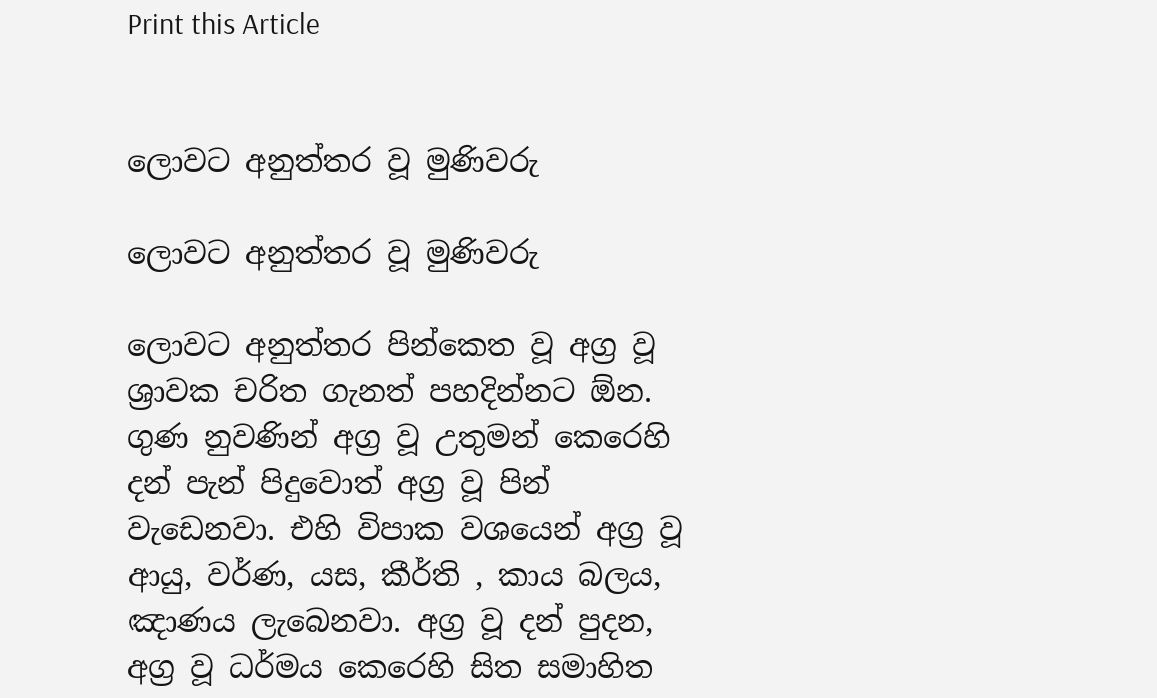Print this Article


ලොවට අනුත්තර වූ මුණිවරු

ලොවට අනුත්තර වූ මුණිවරු

ලොවට අනුත්තර පින්කෙත වූ අග්‍ර වූ ශ්‍රාවක චරිත ගැනත් පහදින්නට ඕන. ගුණ නුවණින් අග්‍ර වූ උතුමන් කෙරෙහි දන් පැන් පිදුවොත් අග්‍ර වූ පින් වැඩෙනවා. එහි විපාක වශයෙන් අග්‍ර වූ ආයු, වර්ණ, යස, කීර්ති , කාය බලය, ඤාණය ලැබෙනවා. අග්‍ර වූ දන් පුදන, අග්‍ර වූ ධර්මය කෙරෙහි සිත සමාහිත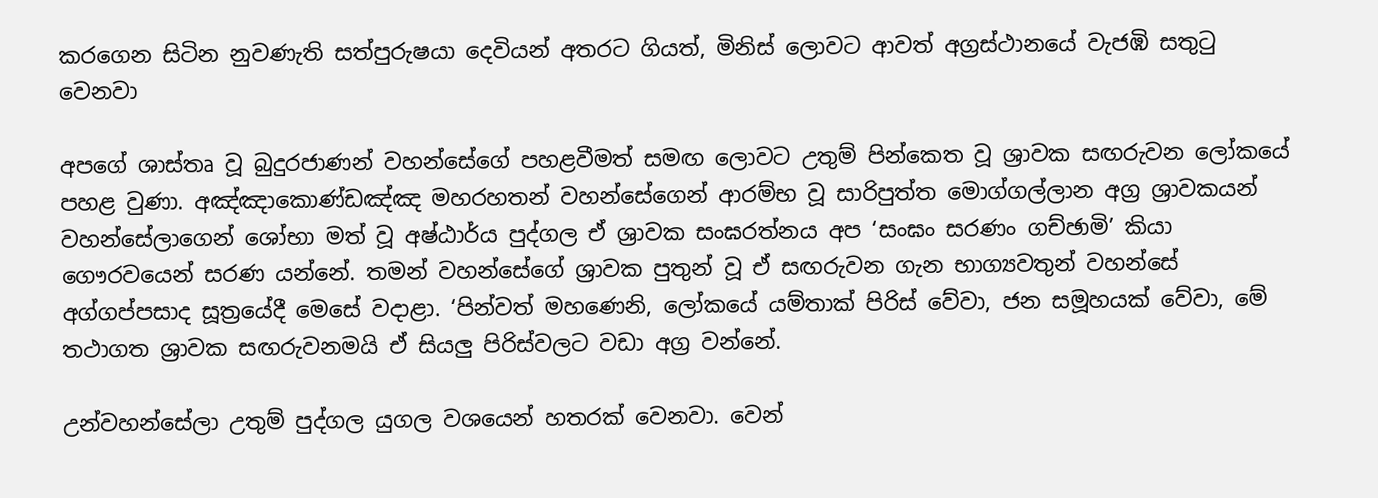කරගෙන සිටින නුවණැති සත්පුරුෂයා දෙවියන් අතරට ගියත්, මිනිස් ලොවට ආවත් අග්‍රස්ථානයේ වැජඹි සතුටු වෙනවා

අපගේ ශාස්තෘ වූ බුදුරජාණන් වහන්සේගේ පහළවීමත් සමඟ ලොවට උතුම් පින්කෙත වූ ශ්‍රාවක සඟරුවන ලෝකයේ පහළ වුණා. අඤ්ඤාකොණ්ඩඤ්ඤ මහරහතන් වහන්සේගෙන් ආරම්භ වූ සාරිපුත්ත මොග්ගල්ලාන අග්‍ර ශ්‍රාවකයන් වහන්සේලාගෙන් ශෝභා මත් වූ අෂ්ඨාර්ය පුද්ගල ඒ ශ්‍රාවක සංඝරත්නය අප ‘සංඝං සරණං ගච්ඡාමි’ කියා ගෞරවයෙන් සරණ යන්නේ. තමන් වහන්සේගේ ශ්‍රාවක පුතුන් වූ ඒ සඟරුවන ගැන භාග්‍යවතුන් වහන්සේ අග්ගප්පසාද සූත්‍රයේදී මෙසේ වදාළා. ‘පින්වත් මහණෙනි, ලෝකයේ යම්තාක් පිරිස් වේවා, ජන සමූහයක් වේවා, මේ තථාගත ශ්‍රාවක සඟරුවනමයි ඒ සියලු පිරිස්වලට වඩා අග්‍ර වන්නේ.

උන්වහන්සේලා උතුම් පුද්ගල යුගල වශයෙන් හතරක් වෙනවා. වෙන්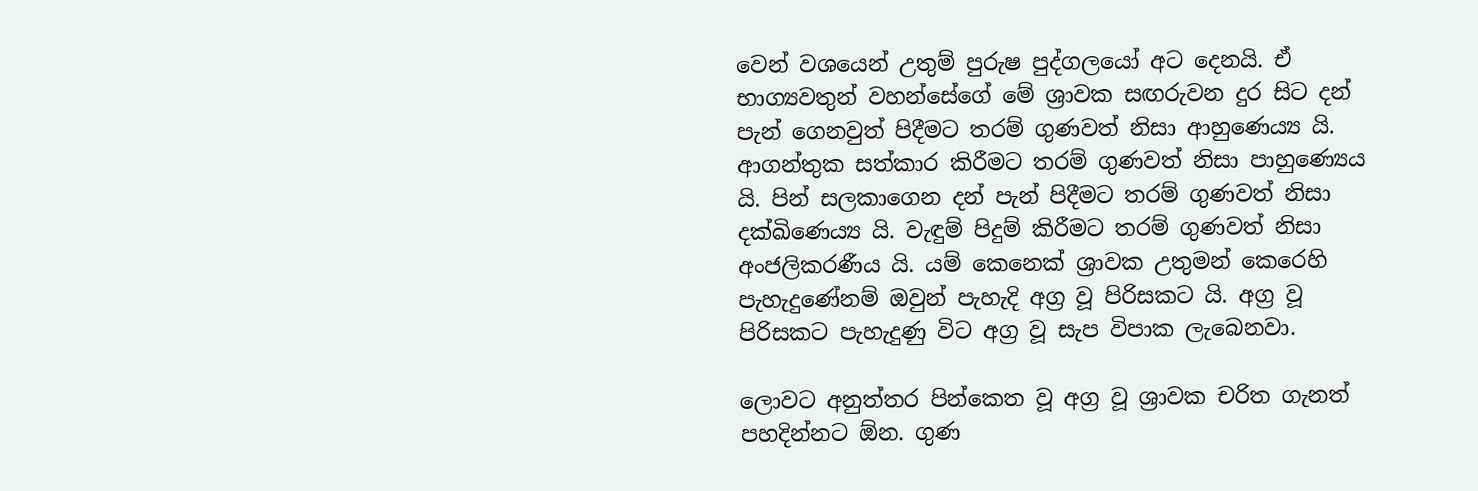වෙන් වශයෙන් උතුම් පුරුෂ පුද්ගලයෝ අට දෙනයි. ඒ භාග්‍යවතුන් වහන්සේගේ මේ ශ්‍රාවක සඟරුවන දුර සිට දන් පැන් ගෙනවුත් පිදීමට තරම් ගුණවත් නිසා ආහුණෙය්‍ය යි. ආගන්තුක සත්කාර කිරීමට තරම් ගුණවත් නිසා පාහුණ්‍යෙය යි. පින් සලකාගෙන දන් පැන් පිදීමට තරම් ගුණවත් නිසා දක්ඛිණෙය්‍ය යි. වැඳුම් පිදුම් කිරීමට තරම් ගුණවත් නිසා අංජලිකරණීය යි. යම් කෙනෙක් ශ්‍රාවක උතුමන් කෙරෙහි පැහැදුණේනම් ඔවුන් පැහැදි අග්‍ර වූ පිරිසකට යි. අග්‍ර වූ පිරිසකට පැහැදුණු විට අග්‍ර වූ සැප විපාක ලැබෙනවා.

ලොවට අනුත්තර පින්කෙත වූ අග්‍ර වූ ශ්‍රාවක චරිත ගැනත් පහදින්නට ඕන. ගුණ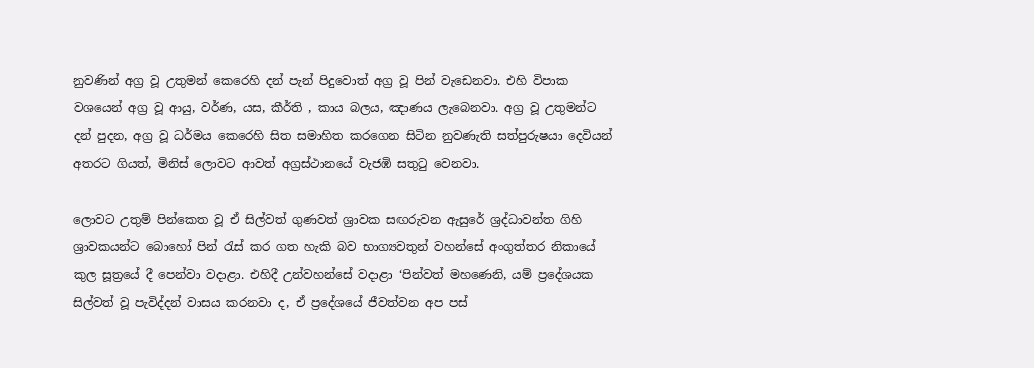නුවණින් අග්‍ර වූ උතුමන් කෙරෙහි දන් පැන් පිදුවොත් අග්‍ර වූ පින් වැඩෙනවා. එහි විපාක වශයෙන් අග්‍ර වූ ආයු, වර්ණ, යස, කීර්ති , කාය බලය, ඤාණය ලැබෙනවා. අග්‍ර වූ උතුමන්ට දන් පුදන, අග්‍ර වූ ධර්මය කෙරෙහි සිත සමාහිත කරගෙන සිටින නුවණැති සත්පුරුෂයා දෙවියන් අතරට ගියත්, මිනිස් ලොවට ආවත් අග්‍රස්ථානයේ වැජඹි සතුටු වෙනවා.

ලොවට උතුම් පින්කෙත වූ ඒ සිල්වත් ගුණවත් ශ්‍රාවක සඟරුවන ඇසුරේ ශ්‍රද්ධාවන්ත ගිහි ශ්‍රාවකයන්ට බොහෝ පින් රැස් කර ගත හැකි බව භාග්‍යවතුන් වහන්සේ අංගුත්තර නිකායේ කුල සූත්‍රයේ දී පෙන්වා වදාළා. එහිදී උන්වහන්සේ වදාළා ‘පින්වත් මහණෙනි, යම් ප්‍රදේශයක සිල්වත් වූ පැවිද්දන් වාසය කරනවා ද, ඒ ප්‍රදේශයේ ජීවත්වන අප පස්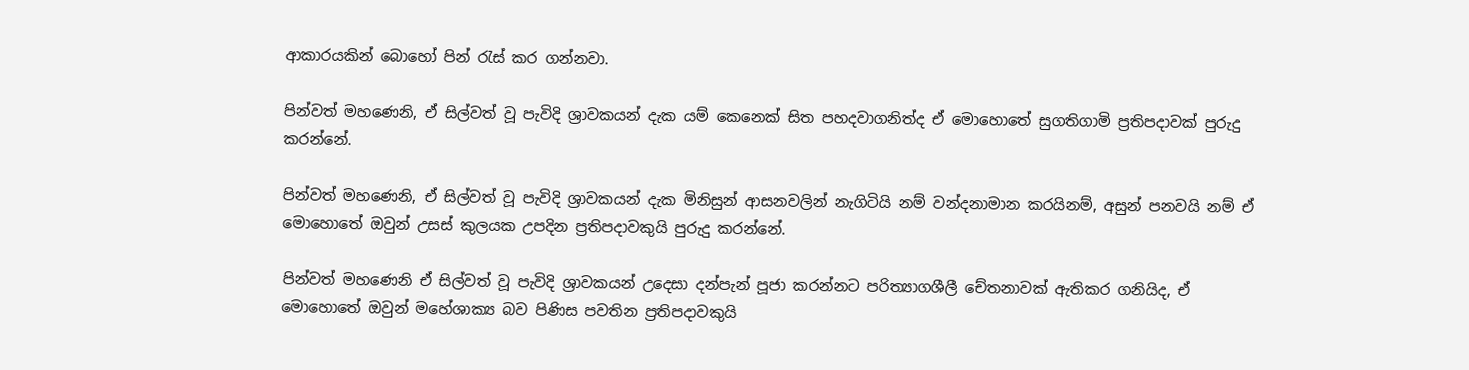ආකාරයකින් බොහෝ පින් රැස් කර ගන්නවා.

පින්වත් මහණෙනි, ඒ සිල්වත් වූ පැවිදි ශ්‍රාවකයන් දැක යම් කෙනෙක් සිත පහදවාගනිත්ද ඒ මොහොතේ සුගතිගාමි ප්‍රතිපදාවක් පුරුදු කරන්නේ.

පින්වත් මහණෙනි, ඒ සිල්වත් වූ පැවිදි ශ්‍රාවකයන් දැක මිනිසුන් ආසනවලින් නැගිටියි නම් වන්දනාමාන කරයිනම්, අසුන් පනවයි නම් ඒ මොහොතේ ඔවුන් උසස් කුලයක උපදින ප්‍රතිපදාවකුයි පුරුදු කරන්නේ.

පින්වත් මහණෙනි ඒ සිල්වත් වූ පැවිදි ශ්‍රාවකයන් උදෙසා දන්පැන් පූජා කරන්නට පරිත්‍යාගශීලී චේතනාවක් ඇතිකර ගනියිද, ඒ මොහොතේ ඔවුන් මහේශාක්‍ය බව පිණිස පවතින ප්‍රතිපදාවකුයි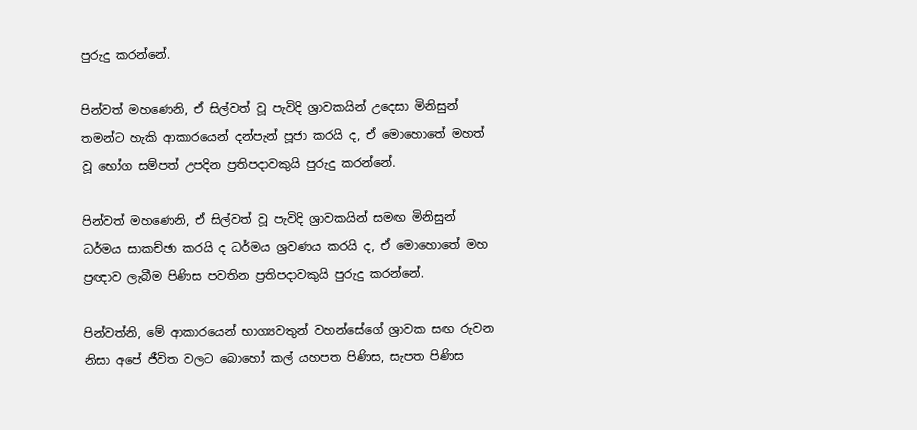පුරුදු කරන්නේ.

පින්වත් මහණෙනි, ඒ සිල්වත් වූ පැවිදි ශ්‍රාවකයින් උදෙසා මිනිසුන් තමන්ට හැකි ආකාරයෙන් දන්පැන් පූජා කරයි ද, ඒ මොහොතේ මහත් වූ භෝග සම්පත් උපදින ප්‍රතිපදාවකුයි පුරුදු කරන්නේ.

පින්වත් මහණෙනි, ඒ සිල්වත් වූ පැවිදි ශ්‍රාවකයින් සමඟ මිනිසුන් ධර්මය සාකච්ඡා කරයි ද ධර්මය ශ්‍රවණය කරයි ද, ඒ මොහොතේ මහ ප්‍රඥාව ලැබීම පිණිස පවතින ප්‍රතිපදාවකුයි පුරුදු කරන්නේ.

පින්වත්නි, මේ ආකාරයෙන් භාග්‍යවතුන් වහන්සේගේ ශ්‍රාවක සඟ රුවන නිසා අපේ ජීවිත වලට බොහෝ කල් යහපත පිණිස, සැපත පිණිස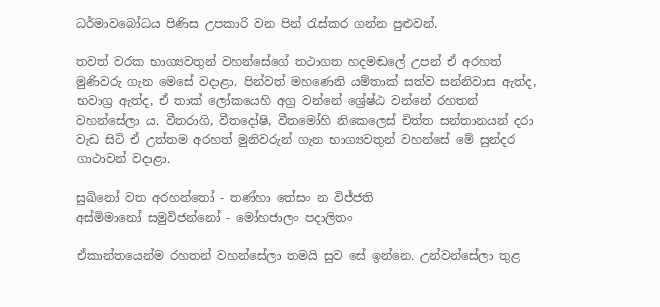ධර්මාවබෝධය පිණිස උපකාරි වන පින් රැස්කර ගන්න පුළුවන්.

තවත් වරක භාග්‍යවතුන් වහන්සේගේ තථාගත හදමඬලේ උපන් ඒ අරහත් මුණිවරු ගැන මෙසේ වදාළා. පින්වත් මහණෙනි යම්තාක් සත්ව සන්නිවාස ඇත්ද, භවාග්‍ර ඇත්ද, ඒ තාක් ලෝකයෙහි අග්‍ර වන්නේ ශ්‍රේෂ්ඨ වන්නේ රහතන් වහන්සේලා ය. වීතරාගි, වීතදෝෂි, වීතමෝහි නිකෙලෙස් චිත්ත සන්තානයන් දරා වැඩ සිටි ඒ උත්තම අරහත් මුනිවරුන් ගැන භාග්‍යවතුන් වහන්සේ මේ සුන්දර ගාථාවන් වදාළා.

සුඛිනෝ වත අරහන්තෝ - තණ්හා තේසං න විජ්ජති
අස්මිමානෝ සමුවිජන්නෝ - මෝහජාලං පදාලිතං

ඒකාන්තයෙන්ම රහතන් වහන්සේලා තමයි සුව සේ ඉන්නෙ. උන්වන්සේලා තුළ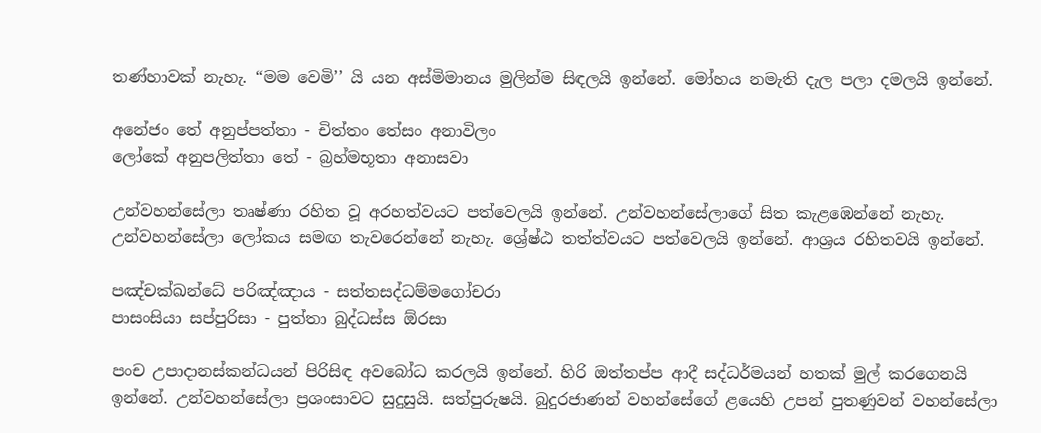තණ්හාවක් නැහැ. “මම වෙමි’’ යි යන අස්මිමානය මුලින්ම සිඳලයි ඉන්නේ. මෝහය නමැති දැල පලා දමලයි ඉන්නේ.

අනේජං තේ අනුප්පත්තා - චිත්තං තේසං අනාවිලං
ලෝකේ අනුපලිත්තා තේ - බ්‍රහ්මභූතා අනාසවා

උන්වහන්සේලා තෘෂ්ණා රහිත වූ අරහත්වයට පත්වෙලයි ඉන්නේ. උන්වහන්සේලාගේ සිත කැළඹෙන්නේ නැහැ. උන්වහන්සේලා ලෝකය සමඟ තැවරෙන්නේ නැහැ. ශ්‍රේෂ්ඨ තත්ත්වයට පත්වෙලයි ඉන්නේ. ආශ්‍රය රහිතවයි ඉන්නේ.

පඤ්චක්ඛන්ධේ පරිඤ්ඤාය - සත්තසද්ධම්මගෝචරා
පාසංසියා සප්පුරිසා - පුත්තා බුද්ධස්ස ඕරසා

පංච උපාදානස්කන්ධයන් පිරිසිඳ අවබෝධ කරලයි ඉන්නේ. හිරි ඔත්තප්ප ආදී සද්ධර්මයන් හතක් මුල් කරගෙනයි ඉන්නේ. උන්වහන්සේලා ප්‍රශංසාවට සුදුසුයි. සත්පුරුෂයි. බුදුරජාණන් වහන්සේගේ ළයෙහි උපන් පුතණුවන් වහන්සේලා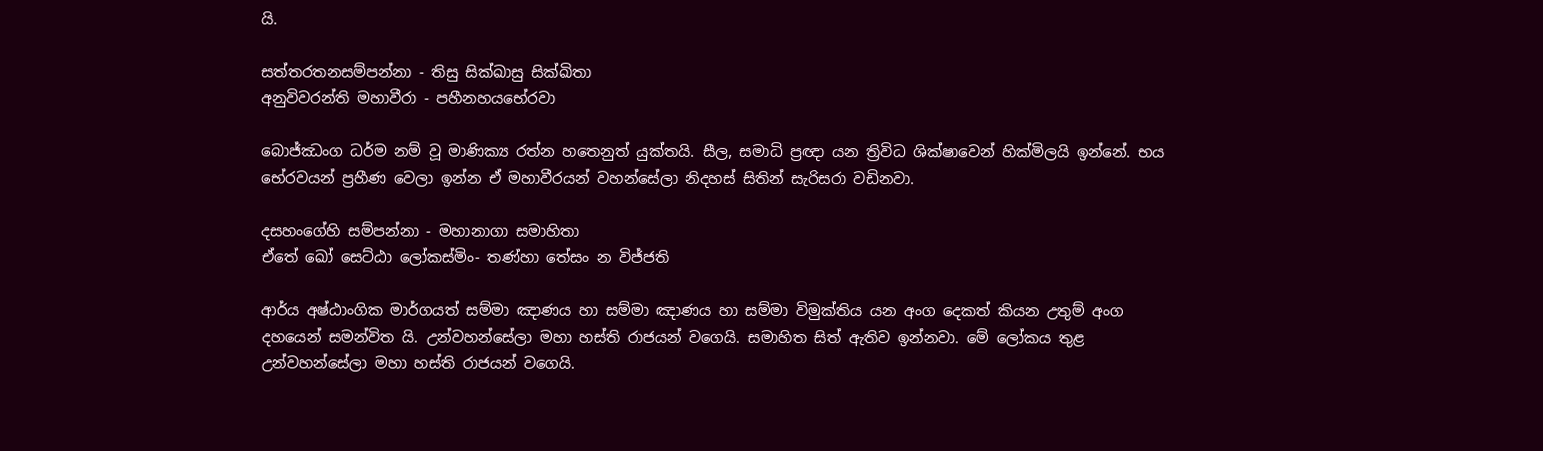යි.

සත්තරතනසම්පන්නා - තිසු සික්ඛාසු සික්ඛිතා
අනුවිවරන්ති මහාවීරා - පහීනහයභේරවා

බොජ්ඣංග ධර්ම නම් වූ මාණික්‍ය රත්න හතෙනුත් යුක්තයි. සීල, සමාධි ප්‍රඥා යන ත්‍රිවිධ ශික්ෂාවෙන් හික්මිලයි ඉන්නේ. භය භේරවයන් ප්‍රහීණ වෙලා ඉන්න ඒ මහාවීරයන් වහන්සේලා නිදහස් සිතින් සැරිසරා වඩිනවා.

දසහංගේහි සම්පන්නා - මහානාගා සමාහිතා
ඒතේ ඛෝ සෙට්ඨා ලෝකස්මිං- තණ්හා තේසං න විජ්ජති

ආර්ය අෂ්ඨාංගික මාර්ගයත් සම්මා ඤාණය හා සම්මා ඤාණය හා සම්මා විමුක්තිය යන අංග දෙකත් කියන උතුම් අංග දහයෙන් සමන්විත යි. උන්වහන්සේලා මහා හස්ති රාජයන් වගෙයි. සමාහිත සිත් ඇතිව ඉන්නවා. මේ ලෝකය තුළ උන්වහන්සේලා මහා හස්ති රාජයන් වගෙයි.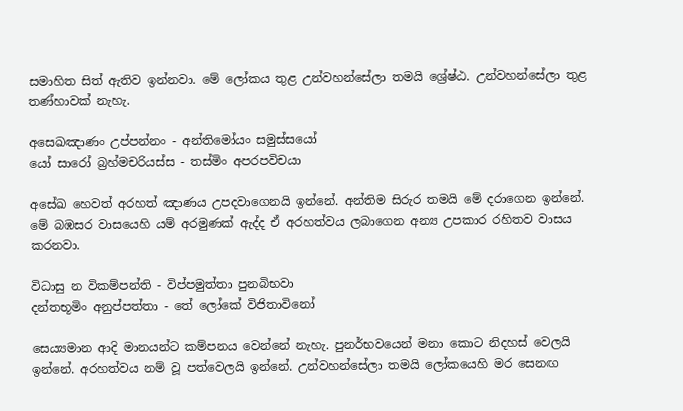සමාහිත සිත් ඇතිව ඉන්නවා. මේ ලෝකය තුළ උන්වහන්සේලා තමයි ශ්‍රේෂ්ඨ. උන්වහන්සේලා තුළ තණ්හාවක් නැහැ.

අසෙඛඤාණං උප්පන්නං - අන්තිමෝයං සමුස්සයෝ
යෝ සාරෝ බ්‍රහ්මචරියස්ස - තස්මිං අපරපවිචයා

අසේඛ හෙවත් අරහත් ඤාණය උපදවාගෙනයි ඉන්නේ. අන්තිම සිරුර තමයි මේ දරාගෙන ඉන්නේ. මේ බඹසර වාසයෙහි යම් අරමුණක් ඇද්ද ඒ අරහත්වය ලබාගෙන අන්‍ය උපකාර රහිතව වාසය කරනවා.

විධාසු න විකම්පන්ති - විප්පමුත්තා පුනබිභවා
දන්තභූමිං අනුප්පත්තා - තේ ලෝකේ විජිතාවිනෝ

සෙය්‍යමාන ආදි මානයන්ට කම්පනය වෙන්නේ නැහැ. පුනර්භවයෙන් මනා කොට නිදහස් වෙලයි ඉන්නේ. අරහත්වය නම් වූ පත්වෙලයි ඉන්නේ. උන්වහන්සේලා තමයි ලෝකයෙහි මර සෙනඟ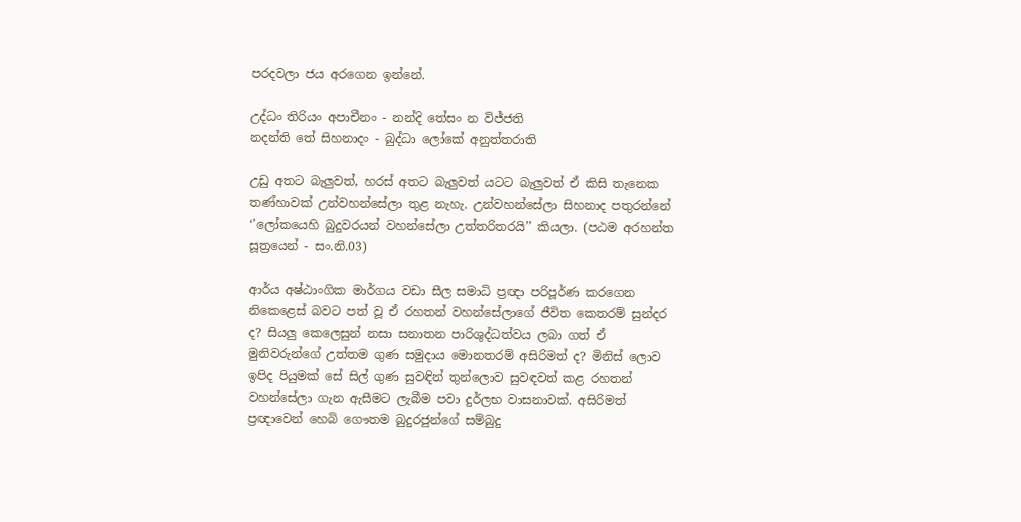පරදවලා ජය අරගෙන ඉන්නේ.

උද්ධං තිරියං අපාචීනං - නන්දි තේසං න විජ්ජති
නදන්ති තේ සිහනාදං - බුද්ධා ලෝකේ අනුත්තරාති

උඩු අතට බැලුවත්, හරස් අතට බැලුවත් යටට බැලුවත් ඒ කිසි තැනෙක තණ්හාවක් උන්වහන්සේලා තුළ නැහැ. උන්වහන්සේලා සිහනාද පතුරන්නේ ‘’ලෝකයෙහි බුදුවරයන් වහන්සේලා උත්තරිතරයි’’ කියලා. (පඨම අරහන්ත සූත්‍රයෙන් - සං.නි.03)

ආර්ය අෂ්ඨාංගික මාර්ගය වඩා සීල සමාධි ප්‍රඥා පරිපූර්ණ කරගෙන නිකෙළෙස් බවට පත් වූ ඒ රහතන් වහන්සේලාගේ ජීවිත කෙතරම් සුන්දර ද? සියලු කෙලෙසුන් නසා සනාතන පාරිශුද්ධත්වය ලබා ගත් ඒ මුනිවරුන්ගේ උත්තම ගුණ සමුදාය මොනතරම් අසිරිමත් ද? මිනිස් ලොව ඉපිද පියුමක් සේ සිල් ගුණ සුවඳින් තුන්ලොව සුවඳවත් කළ රහතන් වහන්සේලා ගැන ඇසීමට ලැබීම පවා දුර්ලභ වාසනාවක්. අසිරිමත් ප්‍රඥාවෙන් හෙබි ගෞතම බුදුරජුන්ගේ සම්බුදු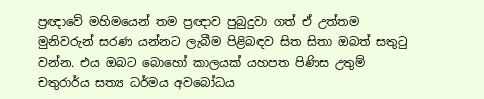ප්‍රඥාවේ මහිමයෙන් තම ප්‍රඥාව පුබුදුවා ගත් ඒ උත්තම මුනිවරුන් සරණ යන්නට ලැබීම පිළිබඳව සිත සිතා ඔබත් සතුටු වන්න. එය ඔබට බොහෝ කාලයක් යහපත පිණිස උතුම් චතුරාර්ය සත්‍ය ධර්මය අවබෝධය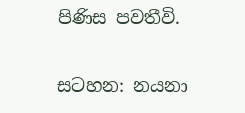පිණිස පවතීවි.

සටහන: නයනා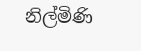නිල්මිණි